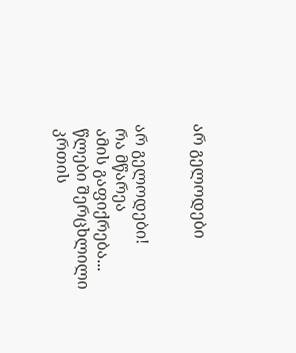არ გელოდები


არ გელოდები!
 რა მწარეა
 ამის გაფიქრება...
 წლები შერცხლილი
 კრთის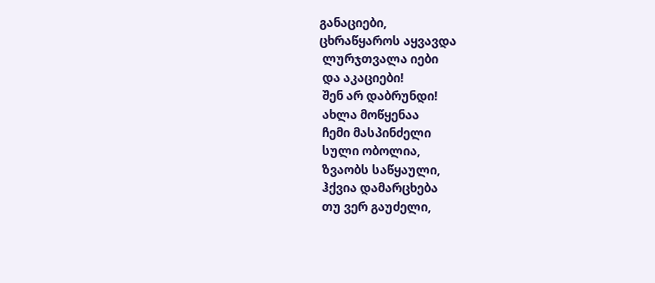განაციები,
ცხრაწყაროს აყვავდა
 ლურჯთვალა იები
 და აკაციები!
 შენ არ დაბრუნდი!
 ახლა მოწყენაა
 ჩემი მასპინძელი
 სული ობოლია,
 ზვაობს საწყაული,
 ჰქვია დამარცხება
 თუ ვერ გაუძელი,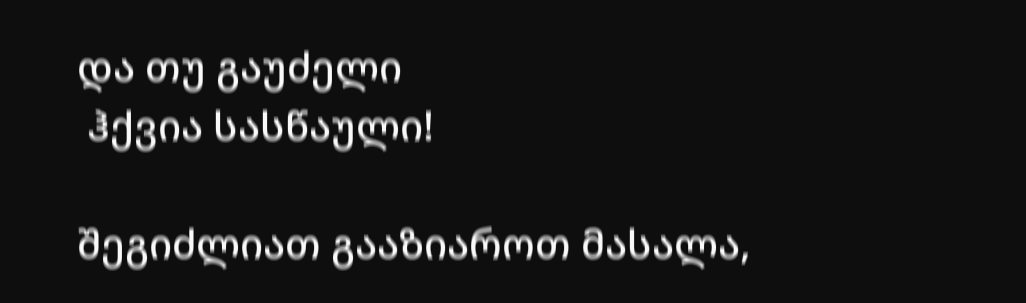და თუ გაუძელი
 ჰქვია სასწაული!

შეგიძლიათ გააზიაროთ მასალა,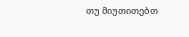თუ მიუთითებთ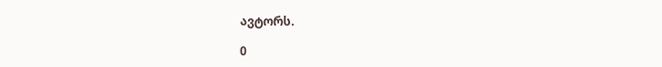ავტორს.

0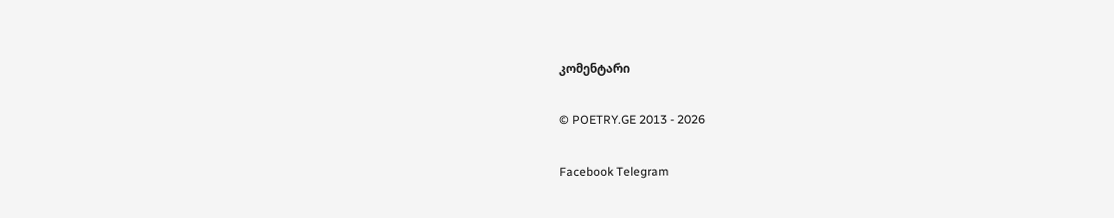კომენტარი

© POETRY.GE 2013 - 2026

Facebook Telegram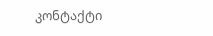კონტაქტი